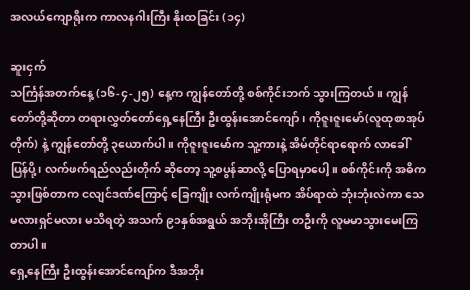အလယ်ကျောရိုးက ကာလနဂါးကြီး နိုးထခြင်း (၁၄)

ဆူးငှက်
သင်္ကြန်အတက်နေ့ (၁၆-၄-၂၅) နေ့က ကျွန်တော်တို့ စစ်ကိုင်းဘက် သွားကြတယ်။ ကျွန်တော်တို့ဆိုတာ တရားလွှတ်တော်ရှေ့နေကြီး ဦးထွန်းအောင်ကျော်၊ ကိုဇူးဇူးမော်(လူထုစာအုပ်တိုက်) နဲ့ ကျွန်တော်တို့ ၃ယောက်ပါ။ ကိုဇူးဇူးမော်က သူ့ကားနဲ့ အိမ်တိုင်ရာရောက် လာခေါ် ပြန်ပို့၊ လက်ဖက်ရည်လည်းတိုက် ဆိုတော့ သူ့စပွန်ဆာလို့ ပြောရမှာပေါ့။ စစ်ကိုင်းကို အဓိက သွားဖြစ်တာက ငလျင်ဒဏ်ကြောင့် ခြေကျိုး လက်ကျိုးရုံမက အိပ်ရာထဲ ဘုံးဘုံးလဲကာ သေမလားရှင်မလား မသိရတဲ့ အသက် ၉၁နှစ်အရွယ် အဘိုးအိုကြီး တဦးကို လူမမာသွားမေးကြတာပါ။
ရှေ့နေကြီး ဦးထွန်းအောင်ကျော်က ဒီအဘိုး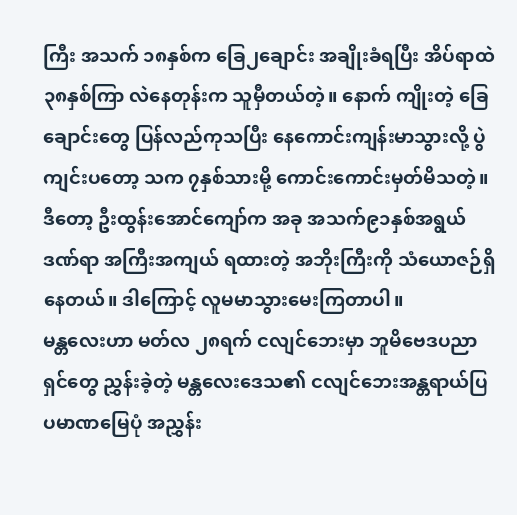ကြီး အသက် ၁၈နှစ်က ခြေ၂ချောင်း အချိုးခံရပြီး အိပ်ရာထဲ ၃၈နှစ်ကြာ လဲနေတုန်းက သူမှီတယ်တဲ့။ နောက် ကျိုးတဲ့ ခြေချောင်းတွေ ပြန်လည်ကုသပြီး နေကောင်းကျန်းမာသွားလို့ ပွဲကျင်းပတော့ သက ၇နှစ်သားမို့ ကောင်းကောင်းမှတ်မိသတဲ့။ ဒီတော့ ဦးထွန်းအောင်ကျော်က အခု အသက်၉၁နှစ်အရွယ် ဒဏ်ရာ အကြီးအကျယ် ရထားတဲ့ အဘိုးကြီးကို သံယောဇဉ်ရှိနေတယ်။ ဒါကြောင့် လူမမာသွားမေးကြတာပါ။
မန္တလေးဟာ မတ်လ ၂၈ရက် ငလျင်ဘေးမှာ ဘူမိဗေဒပညာရှင်တွေ ညွှန်းခဲ့တဲ့ မန္တလေးဒေသ၏ ငလျင်ဘေးအန္တရာယ်ပြ ပမာဏမြေပုံ အညွှန်း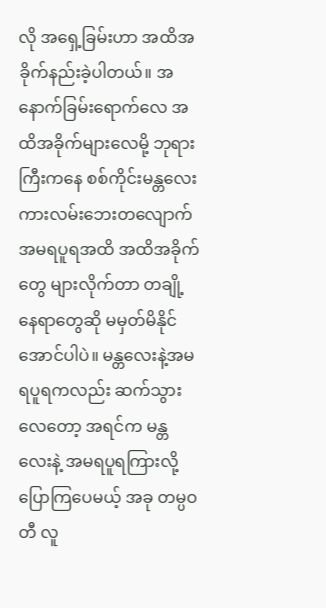လို အရှေ့ခြမ်းဟာ အထိအခိုက်နည်းခဲ့ပါတယ်။ အနောက်ခြမ်းရောက်လေ အထိအခိုက်များလေမို့ ဘုရားကြီးကနေ စစ်ကိုင်းမန္တလေး ကားလမ်းဘေးတလျောက် အမရပူရအထိ အထိအခိုက်တွေ များလိုက်တာ တချို့နေရာတွေဆို မမှတ်မိနိုင်အောင်ပါပဲ။ မန္တလေးနဲ့အမရပူရကလည်း ဆက်သွားလေတော့ အရင်က မန္တလေးနဲ့ အမရပူရကြားလို့ ပြောကြပေမယ့် အခု တမ္ပဝတီ လူ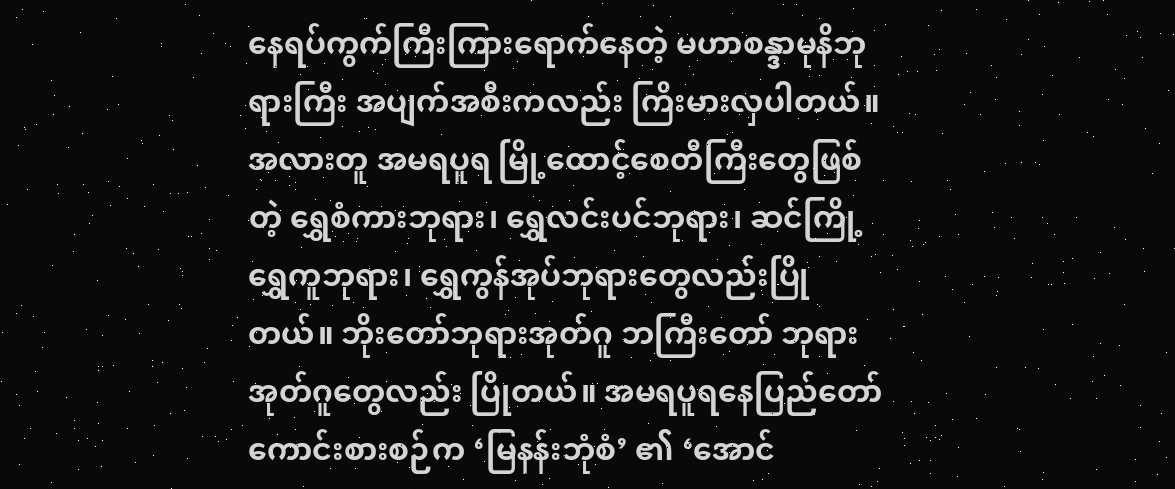နေရပ်ကွက်ကြီးကြားရောက်နေတဲ့ မဟာစန္ဒာမုနိဘုရားကြီး အပျက်အစီးကလည်း ကြိးမားလှပါတယ်။ အလားတူ အမရပူရ မြို့ထောင့်စေတီကြီးတွေဖြစ်တဲ့ ရွှေစံကားဘုရား၊ ရွှေလင်းပင်ဘုရား၊ ဆင်ကြို့ရွှေကူဘုရား၊ ရွှေကွန်အုပ်ဘုရားတွေလည်းပြိုတယ်။ ဘိုးတော်ဘုရားအုတ်ဂူ ဘကြီးတော် ဘုရား အုတ်ဂူတွေလည်း ပြိုတယ်။ အမရပူရနေပြည်တော် ကောင်းစားစဉ်က ‘မြနန်းဘုံစံ’ ၏ ‘အောင်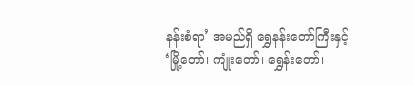နန်းစံရာ’ အမည်ရှိ ရွှေနန်းတော်ကြီးနှင့် ‘မြို့တော်၊ ကျုံးတော်၊ ရွှေန်းတော်၊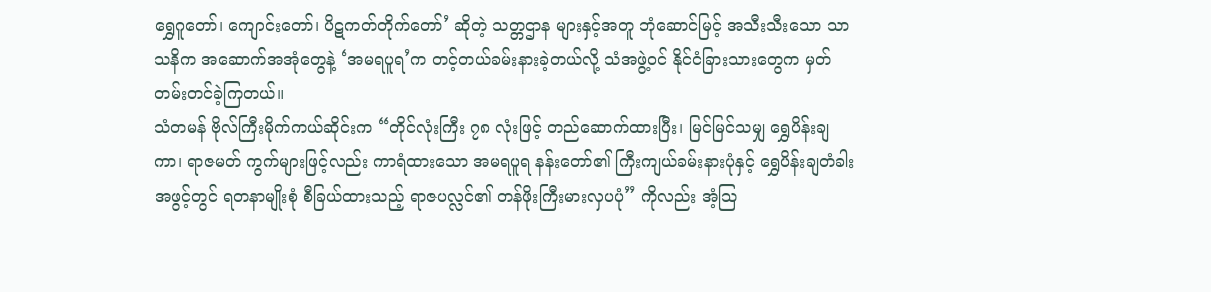ရွှေဂူတော်၊ ကျောင်းတော်၊ ပိဋကတ်တိုက်တော်’ ဆိုတဲ့ သတ္တဌာန များနှင့်အတူ ဘုံဆောင်မြင့် အသီးသီးသော သာသနိက အဆောက်အအုံတွေနဲ့ ‘အမရပူရ’က တင့်တယ်ခမ်းနားခဲ့တယ်လို့ သံအဖွဲ့ဝင် နိုင်ငံခြားသားတွေက မှတ်တမ်းတင်ခဲ့ကြတယ်။
သံတမန် ဗိုလ်ကြီးမိုက်ကယ်ဆိုင်းက “တိုင်လုံးကြီး ၇၈ လုံးဖြင့် တည်ဆောက်ထားပြီး၊ မြင်မြင်သမျှ ရွှေပိန်းချကာ၊ ရာဇမတ် ကွက်များဖြင့်လည်း ကာရံထားသော အမရပူရ နန်းတော်၏ ကြီးကျယ်ခမ်းနားပုံနှင့် ရွှေပိန်းချတံခါးအဖွင့်တွင် ရတနာမျိုးစုံ စီခြယ်ထားသည့် ရာဇပလ္လင်၏ တန်ဖိုးကြီးမားလှပပုံ” ကိုလည်း အံ့သြ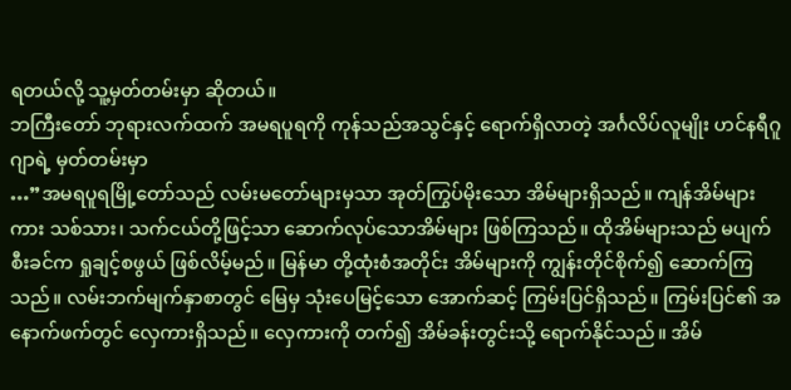ရတယ်လို့ သူ့မှတ်တမ်းမှာ ဆိုတယ်။
ဘကြီးတော် ဘုရားလက်ထက် အမရပူရကို ကုန်သည်အသွင်နှင့် ရောက်ရှိလာတဲ့ အင်္ဂလိပ်လူမျိုး ဟင်နရီဂူဂျာရဲ့ မှတ်တမ်းမှာ
…”အမရပူရမြို့တော်သည် လမ်းမတော်များမှသာ အုတ်ကြွပ်မိုးသော အိမ်များရှိသည်။ ကျန်အိမ်များကား သစ်သား၊ သက်ငယ်တို့ဖြင့်သာ ဆောက်လုပ်သောအိမ်များ ဖြစ်ကြသည်။ ထိုအိမ်များသည် မပျက်စီးခင်က ရှုချင့်စဖွယ် ဖြစ်လိမ့်မည်။ မြန်မာ တို့ထုံးစံအတိုင်း အိမ်များကို ကျွန်းတိုင်စိုက်၍ ဆောက်ကြသည်။ လမ်းဘက်မျက်နှာစာတွင် မြေမှ သုံးပေမြင့်သော အောက်ဆင့် ကြမ်းပြင်ရှိသည်။ ကြမ်းပြင်၏ အနောက်ဖက်တွင် လှေကားရှိသည်။ လှေကားကို တက်၍ အိမ်ခန်းတွင်းသို့ ရောက်နိုင်သည်။ အိမ်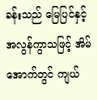ခန်းသည် မြေပြင်နှင့် အလွန်ကွာသဖြင့် အိမ်အောက်တွင် ကျယ်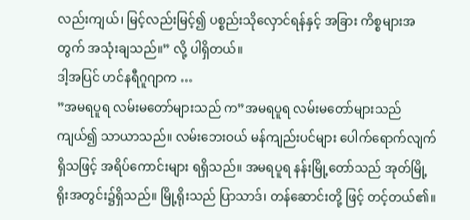လည်းကျယ်၊ မြင့်လည်းမြင့်၍ ပစ္စည်းသိုလှောင်ရန်နှင့် အခြား ကိစ္စများအတွက် အသုံးချသည်။” လို့ ပါရှိတယ်။
ဒါ့အပြင် ဟင်နရီဂူဂျာက …
”အမရပူရ လမ်းမတော်များသည် က”အမရပူရ လမ်းမတော်များသည် ကျယ်၍ သာယာသည်။ လမ်းဘေးဝယ် မန်ကျည်းပင်များ ပေါက်ရောက်လျက်ရှိသဖြင့် အရိပ်ကောင်းများ ရရှိသည်။ အမရပူရ နန်းမြို့တော်သည် အုတ်မြို့ရိုးအတွင်း၌ရှိသည်။ မြို့ရိုးသည် ပြာသာဒ်၊ တန်ဆောင်းတို့ ဖြင့် တင့်တယ်၏။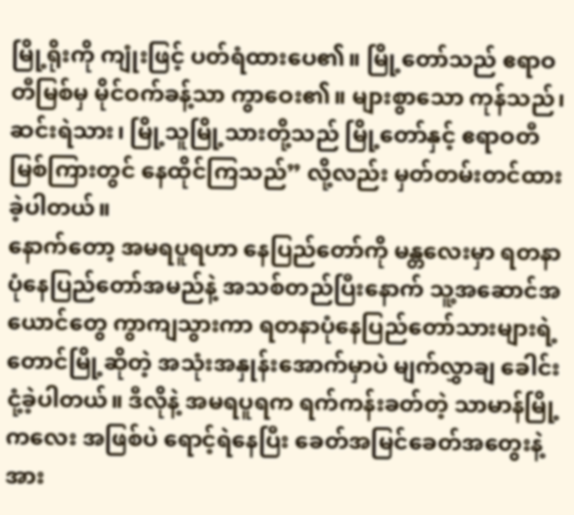မြို့ရိုးကို ကျုံးဖြင့် ပတ်ရံထားပေ၏။ မြို့တော်သည် ဧရာဝတီမြစ်မှ မိုင်ဝက်ခန့်သာ ကွာဝေး၏။ များစွာသော ကုန်သည်၊ ဆင်းရဲသား၊ မြို့သူမြို့သားတို့သည် မြို့တော်နှင့် ဧရာဝတီမြစ်ကြားတွင် နေထိုင်ကြသည်” လို့လည်း မှတ်တမ်းတင်ထားခဲ့ပါတယ်။
နောက်တော့ အမရပူရဟာ နေပြည်တော်ကို မန္တလေးမှာ ရတနာပုံနေပြည်တော်အမည်နဲ့ အသစ်တည်ပြီးနောက် သူ့အဆောင်အယောင်တွေ ကွာကျသွားကာ ရတနာပုံနေပြည်တော်သားများရဲ့ တောင်မြို့ဆိုတဲ့ အသုံးအနှုန်းအောက်မှာပဲ မျက်လွှာချ ခေါင်းငုံ့ခဲ့ပါတယ်။ ဒီလိုနဲ့ အမရပူရက ရက်ကန်းခတ်တဲ့ သာမာန်မြို့ကလေး အဖြစ်ပဲ ရောင့်ရဲနေပြီး ခေတ်အမြင်ခေတ်အတွေးနဲ့ အား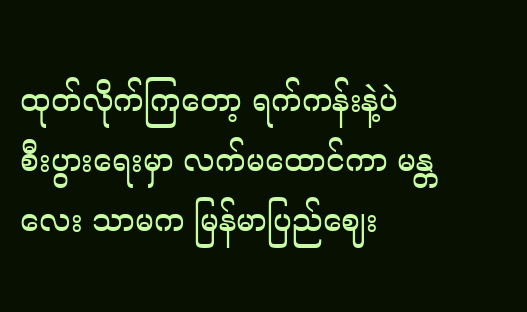ထုတ်လိုက်ကြတော့ ရက်ကန်းနဲ့ပဲ စီးပွားရေးမှာ လက်မထောင်ကာ မန္တလေး သာမက မြန်မာပြည်ဈေး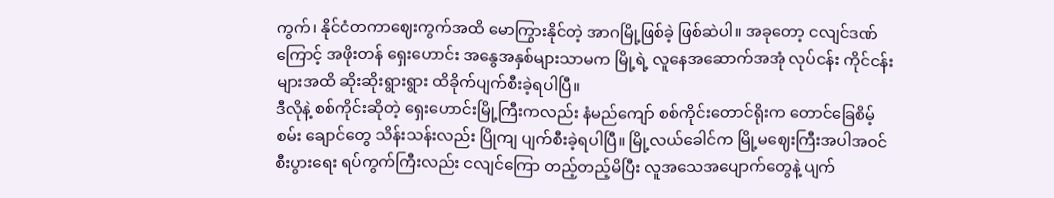ကွက်၊ နိုင်ငံတကာဈေးကွက်အထိ မောကြွားနိုင်တဲ့ အာဂမြို့ဖြစ်ခဲ့ ဖြစ်ဆဲပါ။ အခုတော့ ငလျင်ဒဏ်ကြောင့် အဖိုးတန် ရှေးဟောင်း အနွေအနှစ်များသာမက မြို့ရဲ့ လူနေအဆောက်အအုံ လုပ်ငန်း ကိုင်ငန်းများအထိ ဆိုးဆိုးရွားရွား ထိခိုက်ပျက်စီးခဲ့ရပါပြီ။
ဒီလိုနဲ့ စစ်ကိုင်းဆိုတဲ့ ရှေးဟောင်းမြို့ကြီးကလည်း နံမည်ကျော် စစ်ကိုင်းတောင်ရိုးက တောင်ခြေစိမ့်စမ်း ချောင်တွေ သိန်းသန်းလည်း ပြိုကျ ပျက်စီးခဲ့ရပါပြီ။ မြို့လယ်ခေါင်က မြို့မဈေးကြီးအပါအဝင် စီးပွားရေး ရပ်ကွက်ကြီးလည်း ငလျင်ကြော တည့်တည့်မိပြီး လူအသေအပျောက်တွေနဲ့ ပျက်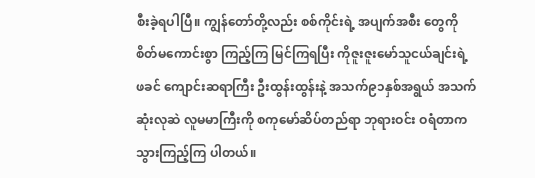စီးခဲ့ရပါပြီ။ ကျွန်တော်တို့လည်း စစ်ကိုင်းရဲ့ အပျက်အစီး တွေကို စိတ်မကောင်းစွာ ကြည့်ကြ မြင်ကြရပြီး ကိုဇူးဇူးမော်သူငယ်ချင်းရဲ့ ဖခင် ကျောင်းဆရာကြီး ဦးထွန်းထွန်းနဲ့ အသက်၉၁နှစ်အရွယ် အသက်ဆုံးလုဆဲ လူမမာကြီးကို စကုမော်ဆိပ်တည်ရာ ဘုရားဝင်း ဝရံတာက သွားကြည့်ကြ ပါတယ်။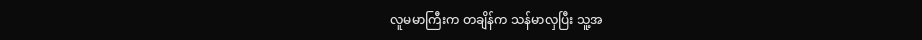လူမမာကြီးက တချိန်က သန်မာလှပြီး သူ့အ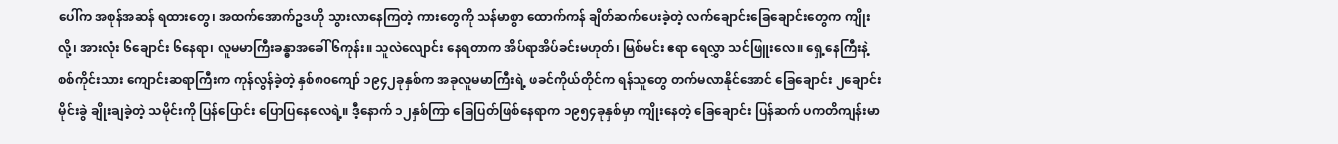ပေါ်က အစုန်အဆန် ရထားတွေ၊ အထက်အောက်ဥဒဟို သွားလာနေကြတဲ့ ကားတွေကို သန်မာစွာ ထောက်ကန် ချိတ်ဆက်ပေးခဲ့တဲ့ လက်ချောင်းခြေချောင်းတွေက ကျိုးလို့၊ အားလုံး ၆ချောင်း ၆နေရာ၊ လူမမာကြီးခန္ဓာအခေါ် ၆ကုန်း။ သူလဲလျောင်း နေရတာက အိပ်ရာအိပ်ခင်းမဟုတ်၊ မြစ်မင်း ဧရာ ရေလွှာ သင်ဖြူးလေ။ ရှေ့နေကြီးနဲ့ စစ်ကိုင်းသား ကျောင်းဆရာကြီးက ကုန်လွန်ခဲ့တဲ့ နှစ်၈၀ကျော် ၁၉၄၂ခုနှစ်က အခုလူမမာကြီးရဲ့ ဖခင်ကိုယ်တိုင်က ရန်သူတွေ တက်မလာနိုင်အောင် ခြေချောင်း ၂ချောင်းမိုင်းခွဲ ချိုးချခဲ့တဲ့ သမိုင်းကို ပြန်ပြောင်း ပြောပြနေလေရဲ့။ ဒီ့နောက် ၁၂နှစ်ကြာ ခြေပြတ်ဖြစ်နေရာက ၁၉၅၄ခုနှစ်မှာ ကျိုးနေတဲ့ ခြေချောင်း ပြန်ဆက် ပကတိကျန်းမာ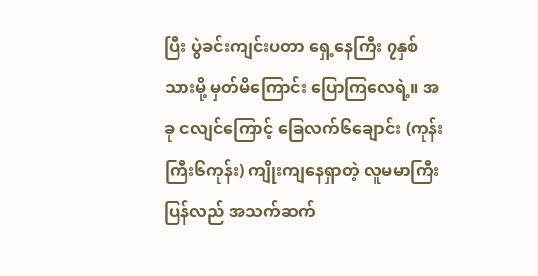ပြီး ပွဲခင်းကျင်းပတာ ရှေ့နေကြီး ၇နှစ်သားမို့ မှတ်မိကြောင်း ပြောကြလေရဲ့။ အခု ငလျင်ကြောင့် ခြေလက်၆ချောင်း (ကုန်းကြီး၆ကုန်း) ကျိုးကျနေရှာတဲ့ လူမမာကြီး ပြန်လည် အသက်ဆက်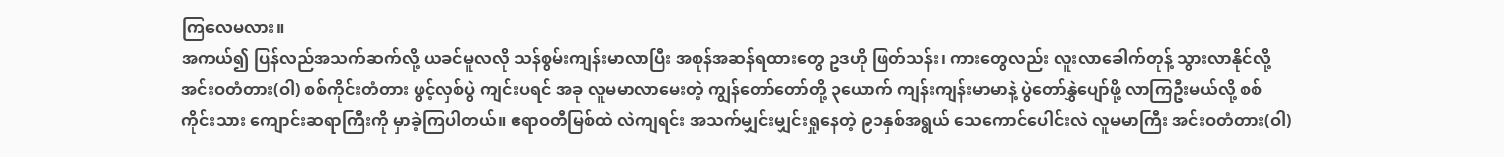ကြလေမလား။
အကယ်၍ ပြန်လည်အသက်ဆက်လို့ ယခင်မူလလို သန်စွမ်းကျန်းမာလာပြီး အစုန်အဆန်ရထားတွေ ဥဒဟို ဖြတ်သန်း၊ ကားတွေလည်း လူးလာခေါက်တုန့် သွားလာနိုင်လို့ အင်းဝတံတား(ဝါ) စစ်ကိုင်းတံတား ဖွင့်လှစ်ပွဲ ကျင်းပရင် အခု လူမမာလာမေးတဲ့ ကျွန်တော်တော်တို့ ၃ယောက် ကျန်းကျန်းမာမာနဲ့ ပွဲတော်နွှဲပျော်ဖို့ လာကြဦးမယ်လို့ စစ်ကိုင်းသား ကျောင်းဆရာကြီးကို မှာခဲ့ကြပါတယ်။ ဧရာဝတီမြစ်ထဲ လဲကျရင်း အသက်မျှင်းမျှင်းရှုနေတဲ့ ၉၁နှစ်အရွယ် သေကောင်ပေါင်းလဲ လူမမာကြီး အင်းဝတံတား(ဝါ)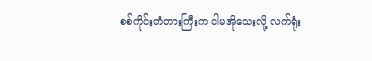စစ်ကိုင်းတံတားကြီးက ငါမအိုသေးလို့ လက်ရုံး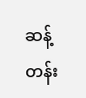ဆန့်တန်း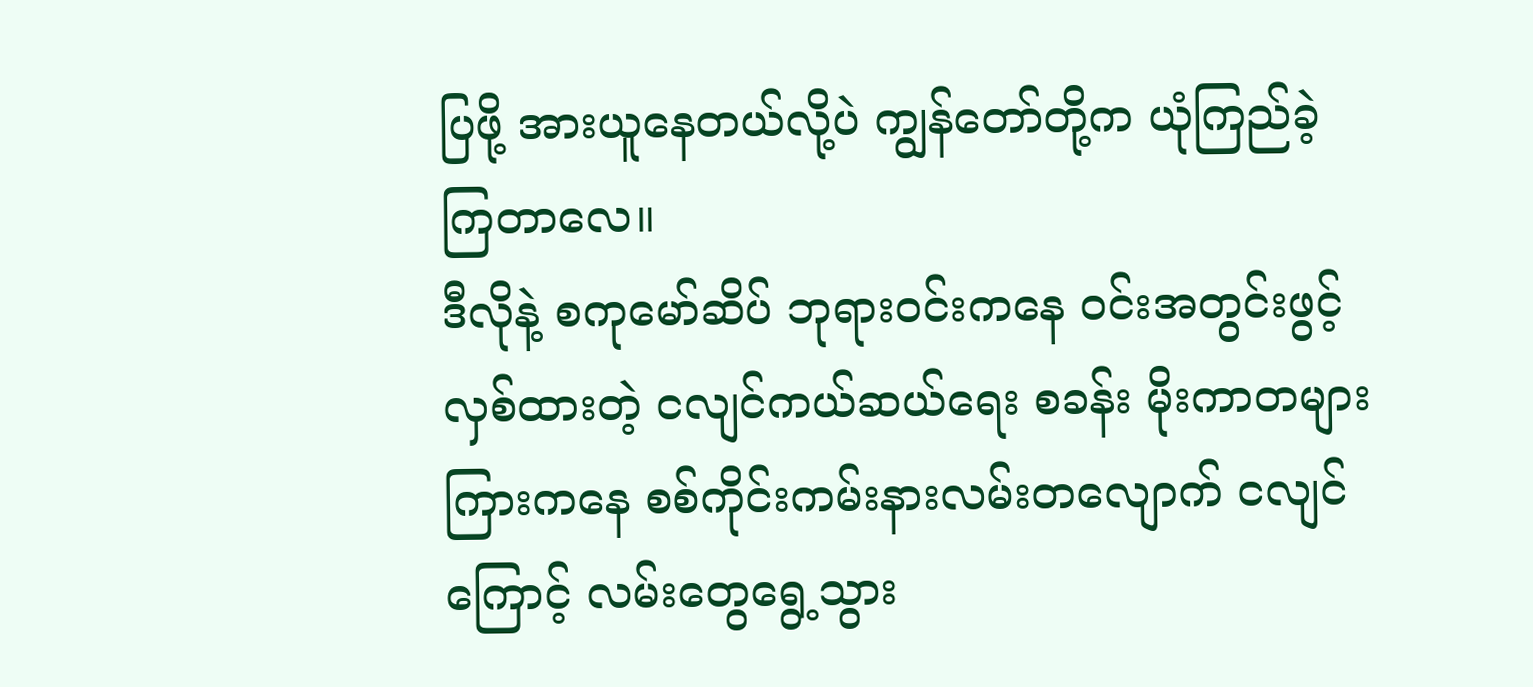ပြဖို့ အားယူနေတယ်လို့ပဲ ကျွန်တော်တို့က ယုံကြည်ခဲ့ကြတာလေ။
ဒီလိုနဲ့ စကုမော်ဆိပ် ဘုရားဝင်းကနေ ဝင်းအတွင်းဖွင့်လှစ်ထားတဲ့ ငလျင်ကယ်ဆယ်ရေး စခန်း မိုးကာတများကြားကနေ စစ်ကိုင်းကမ်းနားလမ်းတလျောက် ငလျင်ကြောင့် လမ်းတွေရွေ့သွား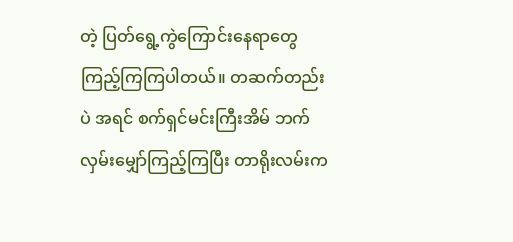တဲ့ ပြတ်ရွေ့ကွဲကြောင်းနေရာတွေ ကြည့်ကြကြပါတယ်။ တဆက်တည်းပဲ အရင် စက်ရှင်မင်းကြီးအိမ် ဘက် လှမ်းမျှော်ကြည့်ကြပြီး တာရိုးလမ်းက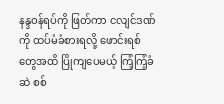နန္ဒဝန်ရပ်ကို ဖြတ်ကာ ငလျင်ဒဏ်ကို ထပ်မံခံစားရလို့ ဖောင်းရစ်တွေအထိ ပြိုကျပေမယ့် ကြံ့ကြံ့ခံဆဲ စစ်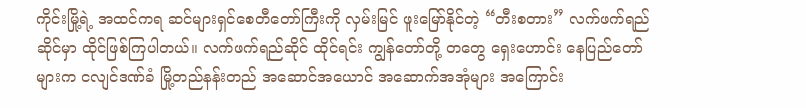ကိုင်းမြို့ရဲ့ အထင်ကရ ဆင်များရှင်စေတီတော်ကြီးကို လှမ်းမြင် ဖူးမြော်နိုင်တဲ့ “တီးစတား” လက်ဖက်ရည်ဆိုင်မှာ ထိုင်ဖြစ်ကြပါတယ်။ လက်ဖက်ရည်ဆိုင် ထိုင်ရင်း ကျွန်တော်တို့ တတွေ ရှေးဟောင်း နေပြည်တော်များက ငလျင်ဒဏ်ခံ မြို့တည်နန်းတည် အဆောင်အယောင် အဆောက်အအုံများ အကြောင်း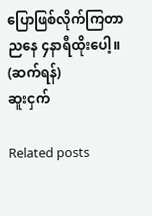ပြောဖြစ်လိုက်ကြတာ ညနေ ၄နာရီထိုးပေါ့။
(ဆက်ရန်)
ဆူးငှက်

Related posts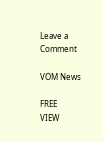Leave a Comment

VOM News

FREE
VIEW